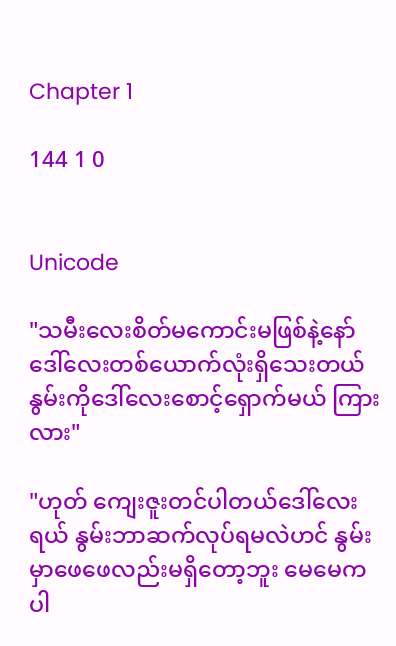Chapter 1

144 1 0


Unicode

"သမီးလေးစိတ်မကောင်းမဖြစ်နဲ့နော် ဒေါ်လေးတစ်ယောက်လုံးရှိသေးတယ် နွမ်းကိုဒေါ်လေးစောင့်ရှောက်မယ် ကြားလား"

"ဟုတ် ကျေးဇူးတင်ပါတယ်ဒေါ်လေးရယ် နွမ်းဘာဆက်လုပ်ရမလဲဟင် နွမ်းမှာဖေဖေလည်းမရှိတော့ဘူး မေမေကပါ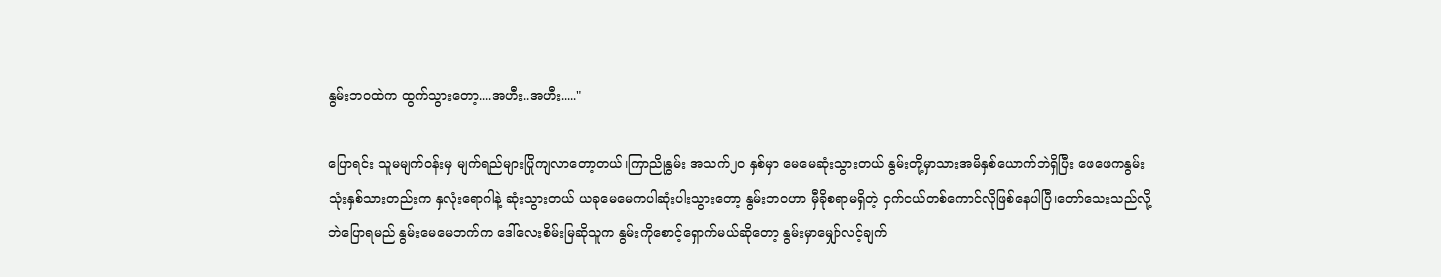နွမ်းဘဝထဲက ထွက်သွားတော့....အဟီး..အဟီး....."

ပြောရင်း သူမမျက်ဝန်းမှ မျက်ရည်များပြိုကျလာတော့တယ်၊ကြာညိုနွမ်း အသက်၂၀ နှစ်မှာ မေမေဆုံးသွားတယ် နွမ်းတို့မှာသားအမိနှစ်ယောက်ဘဲရှိပြီး ဖေဖေကနွမ်းသုံးနှစ်သားတည်းက နှလုံးရောဂါနဲ့ ဆုံးသွားတယ် ယခုမေမေကပါဆုံးပါးသွားတော့ နွမ်းဘဝဟာ မှီခိုစရာမရှိတဲ့ ငှက်ငယ်တစ်ကောင်လိုဖြစ်နေပါပြီ၊တော်သေးသည်လို့ဘဲပြောရမည် နွမ်းမေမေဘက်က ဒေါ်လေးစိမ်းမြဆိုသူက နွမ်းကိုစောင့်ရှောက်မယ်ဆိုတော့ နွမ်းမှာမျှော်လင့်ချက်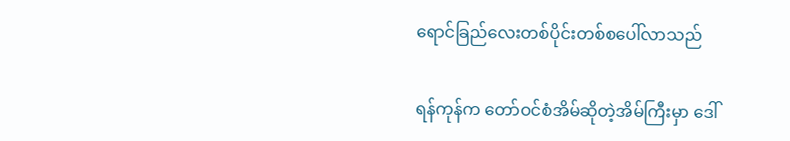ရောင်ခြည်လေးတစ်ပိုင်းတစ်စပေါ်လာသည်

ရန်ကုန်က တော်ဝင်စံအိမ်ဆိုတဲ့အိမ်ကြီးမှာ ဒေါ်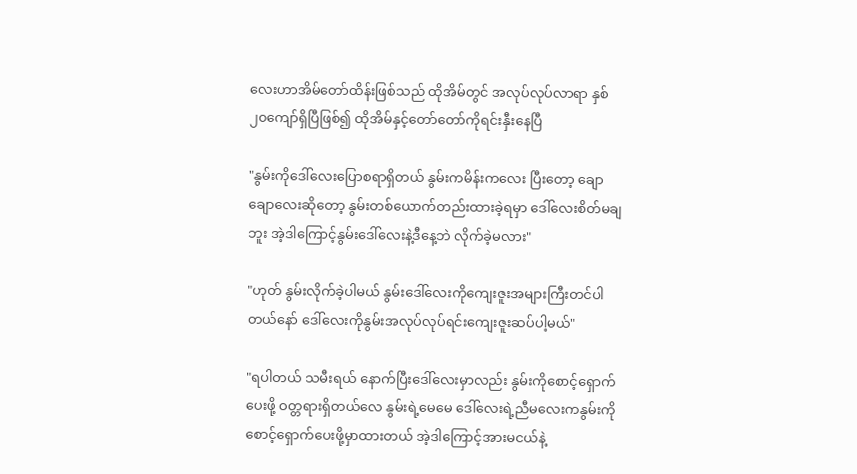လေးဟာအိမ်တော်ထိန်းဖြစ်သည် ထိုအိမ်တွင် အလုပ်လုပ်လာရာ နှစ်၂၀ကျော်ရှိပြီဖြစ်၍ ထိုအိမ်နှင့်တော်တော်ကိုရင်းနှီးနေပြီ

"နွမ်းကိုဒေါ်လေးပြောစရာရှိတယ် နွမ်းကမိန်းကလေး ပြီးတော့ ချောချောလေးဆိုတော့ နွမ်းတစ်ယောက်တည်းထားခဲ့ရမှာ ဒေါ်လေးစိတ်မချဘူး အဲ့ဒါကြောင့်နွမ်းဒေါ်လေးနဲ့ဒီနေ့ဘဲ လိုက်ခဲ့မလား"

"ဟုတ် နွမ်းလိုက်ခဲ့ပါမယ် နွမ်းဒေါ်လေးကိုကျေးဇူးအများကြီးတင်ပါတယ်နော် ဒေါ်လေးကိုနွမ်းအလုပ်လုပ်ရင်းကျေးဇူးဆပ်ပါ့မယ်"

"ရပါတယ် သမီးရယ် နောက်ပြီးဒေါ်လေးမှာလည်း နွမ်းကိုစောင့်ရှောက်ပေးဖို့ ဝတ္တရားရှိတယ်လေ နွမ်းရဲ့မေမေ ဒေါ်လေးရဲ့ညီမလေးကနွမ်းကိုစောင့်ရှောက်ပေးဖို့မှာထားတယ် အဲ့ဒါကြောင့်အားမငယ်နဲ့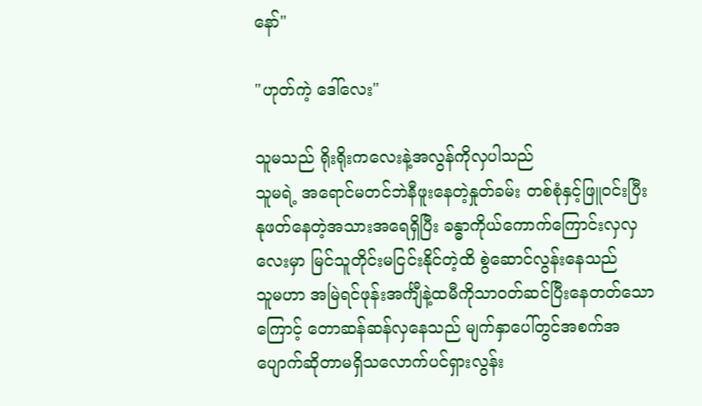နော်"

"ဟုတ်ကဲ့ ဒေါ်လေး"

သူမသည် ရိုးရိုးကလေးနဲ့အလွန်ကိုလှပါသည်
သူမရဲ့ အရောင်မတင်ဘဲနီဖူးနေတဲ့နှုတ်ခမ်း တစ်စုံနှင့်ဖြူဝင်းပြီးနုဖတ်နေတဲ့အသားအရေရှိပြီး ခန္ဓာကိုယ်ကောက်ကြောင်းလှလှလေးမှာ မြင်သူတိုင်းမငြင်းနိုင်တဲ့ထိ စွဲဆောင်လွန်းနေသည်
သူမဟာ အမြဲရင်ဖုန်းအင်္ကျီနဲ့ထမီကိုသာဝတ်ဆင်ပြီးနေတတ်သောကြောင့် တောဆန်ဆန်လှနေသည် မျက်နှာပေါ်တွင်အစက်အပျောက်ဆိုတာမရှိသလောက်ပင်ရှားလွန်း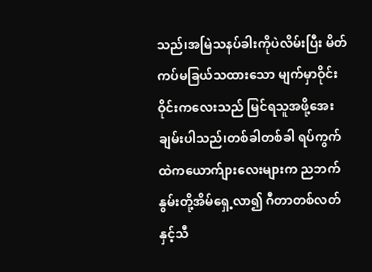သည်၊အမြဲသနပ်ခါးကိုပဲလိမ်းပြီး မိတ်ကပ်မခြယ်သထားသော မျက်မှာဝိုင်းဝိုင်းကလေးသည် မြင်ရသူအဖို့အေးချမ်းပါသည်၊တစ်ခါတစ်ခါ ရပ်ကွက်ထဲကယောက်ျားလေးများက ညဘက်နွမ်းတို့အိမ်ရှေ့လာ၍ ဂီတာတစ်လတ်နှင့်သီ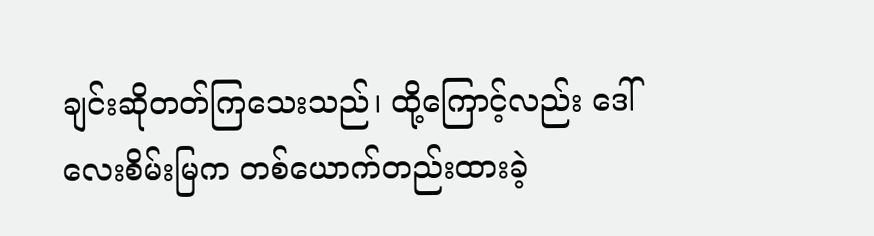ချင်းဆိုတတ်ကြသေးသည်၊ ထို့ကြောင့်လည်း ဒေါ်လေးစိမ်းမြက တစ်ယောက်တည်းထားခဲ့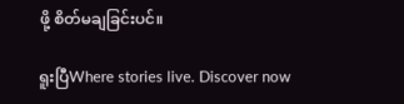ဖို့ စိတ်မချခြင်းပင်။

ရူးပြီWhere stories live. Discover now